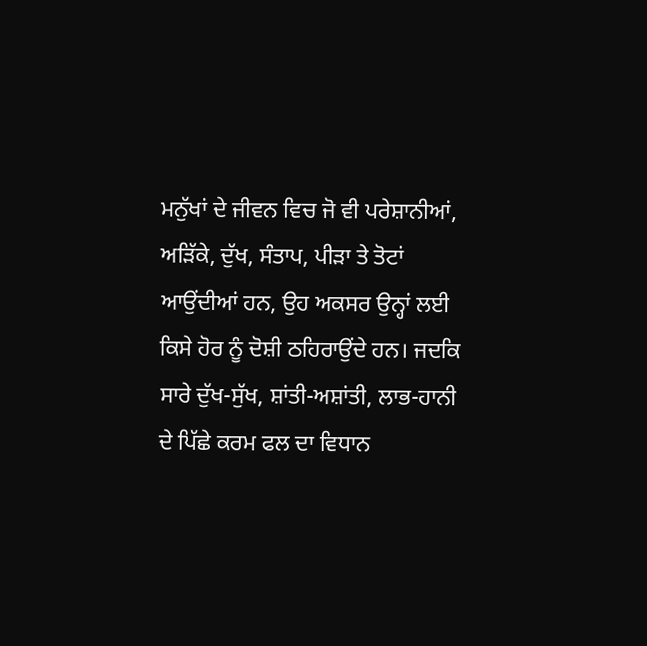ਮਨੁੱਖਾਂ ਦੇ ਜੀਵਨ ਵਿਚ ਜੋ ਵੀ ਪਰੇਸ਼ਾਨੀਆਂ, ਅੜਿੱਕੇ, ਦੁੱਖ, ਸੰਤਾਪ, ਪੀੜਾ ਤੇ ਤੋਟਾਂ ਆਉਂਦੀਆਂ ਹਨ, ਉਹ ਅਕਸਰ ਉਨ੍ਹਾਂ ਲਈ ਕਿਸੇ ਹੋਰ ਨੂੰ ਦੋਸ਼ੀ ਠਹਿਰਾਉਂਦੇ ਹਨ। ਜਦਕਿ ਸਾਰੇ ਦੁੱਖ-ਸੁੱਖ, ਸ਼ਾਂਤੀ-ਅਸ਼ਾਂਤੀ, ਲਾਭ-ਹਾਨੀ ਦੇ ਪਿੱਛੇ ਕਰਮ ਫਲ ਦਾ ਵਿਧਾਨ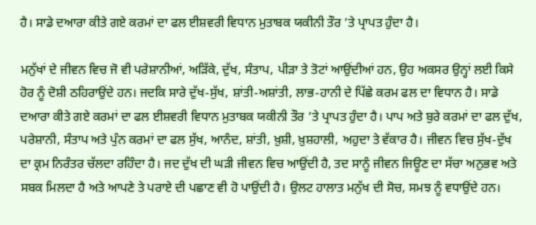ਹੈ। ਸਾਡੇ ਦਆਰਾ ਕੀਤੇ ਗਏ ਕਰਮਾਂ ਦਾ ਫਲ ਈਸ਼ਵਰੀ ਵਿਧਾਨ ਮੁਤਾਬਕ ਯਕੀਨੀ ਤੌਰ ’ਤੇ ਪ੍ਰਾਪਤ ਹੁੰਦਾ ਹੈ।

ਮਨੁੱਖਾਂ ਦੇ ਜੀਵਨ ਵਿਚ ਜੋ ਵੀ ਪਰੇਸ਼ਾਨੀਆਂ, ਅੜਿੱਕੇ, ਦੁੱਖ, ਸੰਤਾਪ, ਪੀੜਾ ਤੇ ਤੋਟਾਂ ਆਉਂਦੀਆਂ ਹਨ, ਉਹ ਅਕਸਰ ਉਨ੍ਹਾਂ ਲਈ ਕਿਸੇ ਹੋਰ ਨੂੰ ਦੋਸ਼ੀ ਠਹਿਰਾਉਂਦੇ ਹਨ। ਜਦਕਿ ਸਾਰੇ ਦੁੱਖ-ਸੁੱਖ, ਸ਼ਾਂਤੀ-ਅਸ਼ਾਂਤੀ, ਲਾਭ-ਹਾਨੀ ਦੇ ਪਿੱਛੇ ਕਰਮ ਫਲ ਦਾ ਵਿਧਾਨ ਹੈ। ਸਾਡੇ ਦਆਰਾ ਕੀਤੇ ਗਏ ਕਰਮਾਂ ਦਾ ਫਲ ਈਸ਼ਵਰੀ ਵਿਧਾਨ ਮੁਤਾਬਕ ਯਕੀਨੀ ਤੌਰ ’ਤੇ ਪ੍ਰਾਪਤ ਹੁੰਦਾ ਹੈ। ਪਾਪ ਅਤੇ ਬੁਰੇ ਕਰਮਾਂ ਦਾ ਫਲ ਦੁੱਖ, ਪਰੇਸ਼ਾਨੀ, ਸੰਤਾਪ ਅਤੇ ਪੁੰਨ ਕਰਮਾਂ ਦਾ ਫਲ ਸੁੱਖ, ਆਨੰਦ, ਸ਼ਾਂਤੀ, ਖ਼ੁਸ਼ੀ, ਖ਼ੁਸ਼ਹਾਲੀ, ਅਹੁਦਾ ਤੇ ਵੱਕਾਰ ਹੈ। ਜੀਵਨ ਵਿਚ ਸੁੱਖ-ਦੁੱਖ ਦਾ ਕ੍ਰਮ ਨਿਰੰਤਰ ਚੱਲਦਾ ਰਹਿੰਦਾ ਹੈ। ਜਦ ਦੁੱਖ ਦੀ ਘੜੀ ਜੀਵਨ ਵਿਚ ਆਉਂਦੀ ਹੈ, ਤਦ ਸਾਨੂੰ ਜੀਵਨ ਜਿਊਣ ਦਾ ਸੱਚਾ ਅਨੁਭਵ ਅਤੇ ਸਬਕ ਮਿਲਦਾ ਹੈ ਅਤੇ ਆਪਣੇ ਤੇ ਪਰਾਏ ਦੀ ਪਛਾਣ ਵੀ ਹੋ ਪਾਉਂਦੀ ਹੈ। ਉਲਟ ਹਾਲਾਤ ਮਨੁੱਖ ਦੀ ਸੋਚ, ਸਮਝ ਨੂੰ ਵਧਾਉਂਦੇ ਹਨ।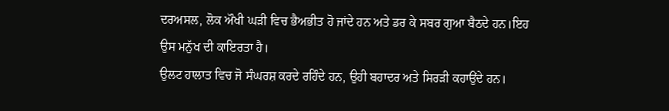ਦਰਅਸਲ, ਲੋਕ ਔਖੀ ਘੜੀ ਵਿਚ ਭੈਅਭੀਤ ਹੋ ਜਾਂਦੇ ਹਨ ਅਤੇ ਡਰ ਕੇ ਸਬਰ ਗੁਆ ਬੈਠਦੇ ਹਨ।ਇਹ ਉਸ ਮਨੁੱਖ ਦੀ ਕਾਇਰਤਾ ਹੈ।
ਉਲਟ ਹਾਲਾਤ ਵਿਚ ਜੋ ਸੰਘਰਸ਼ ਕਰਦੇ ਰਹਿੰਦੇ ਹਨ, ਉਹੀ ਬਹਾਦਰ ਅਤੇ ਸਿਰੜੀ ਕਹਾਉਂਦੇ ਹਨ।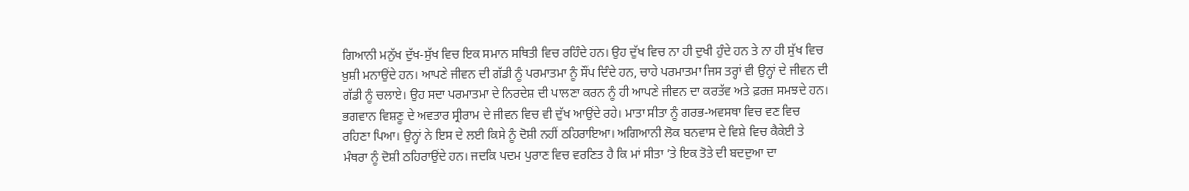ਗਿਆਨੀ ਮਨੁੱਖ ਦੁੱਖ-ਸੁੱਖ ਵਿਚ ਇਕ ਸਮਾਨ ਸਥਿਤੀ ਵਿਚ ਰਹਿੰਦੇ ਹਨ। ਉਹ ਦੁੱਖ ਵਿਚ ਨਾ ਹੀ ਦੁਖੀ ਹੁੰਦੇ ਹਨ ਤੇ ਨਾ ਹੀ ਸੁੱਖ ਵਿਚ ਖ਼ੁਸ਼ੀ ਮਨਾਉਂਦੇ ਹਨ। ਆਪਣੇ ਜੀਵਨ ਦੀ ਗੱਡੀ ਨੂੰ ਪਰਮਾਤਮਾ ਨੂੰ ਸੌਂਪ ਦਿੰਦੇ ਹਨ, ਚਾਹੇ ਪਰਮਾਤਮਾ ਜਿਸ ਤਰ੍ਹਾਂ ਵੀ ਉਨ੍ਹਾਂ ਦੇ ਜੀਵਨ ਦੀ ਗੱਡੀ ਨੂੰ ਚਲਾਏ। ਉਹ ਸਦਾ ਪਰਮਾਤਮਾ ਦੇ ਨਿਰਦੇਸ਼ ਦੀ ਪਾਲਣਾ ਕਰਨ ਨੂੰ ਹੀ ਆਪਣੇ ਜੀਵਨ ਦਾ ਕਰਤੱਵ ਅਤੇ ਫ਼ਰਜ਼ ਸਮਝਦੇ ਹਨ। ਭਗਵਾਨ ਵਿਸ਼ਣੂ ਦੇ ਅਵਤਾਰ ਸ੍ਰੀਰਾਮ ਦੇ ਜੀਵਨ ਵਿਚ ਵੀ ਦੁੱਖ ਆਉਂਦੇ ਰਹੇ। ਮਾਤਾ ਸੀਤਾ ਨੂੰ ਗਰਭ-ਅਵਸਥਾ ਵਿਚ ਵਣ ਵਿਚ ਰਹਿਣਾ ਪਿਆ। ਉਨ੍ਹਾਂ ਨੇ ਇਸ ਦੇ ਲਈ ਕਿਸੇ ਨੂੰ ਦੋਸ਼ੀ ਨਹੀਂ ਠਹਿਰਾਇਆ। ਅਗਿਆਨੀ ਲੋਕ ਬਨਵਾਸ ਦੇ ਵਿਸ਼ੇ ਵਿਚ ਕੈਕੇਈ ਤੇ ਮੰਥਰਾ ਨੂੰ ਦੋਸ਼ੀ ਠਹਿਰਾਉਂਦੇ ਹਨ। ਜਦਕਿ ਪਦਮ ਪੁਰਾਣ ਵਿਚ ਵਰਣਿਤ ਹੈ ਕਿ ਮਾਂ ਸੀਤਾ ’ਤੇ ਇਕ ਤੋਤੇ ਦੀ ਬਦਦੁਆ ਦਾ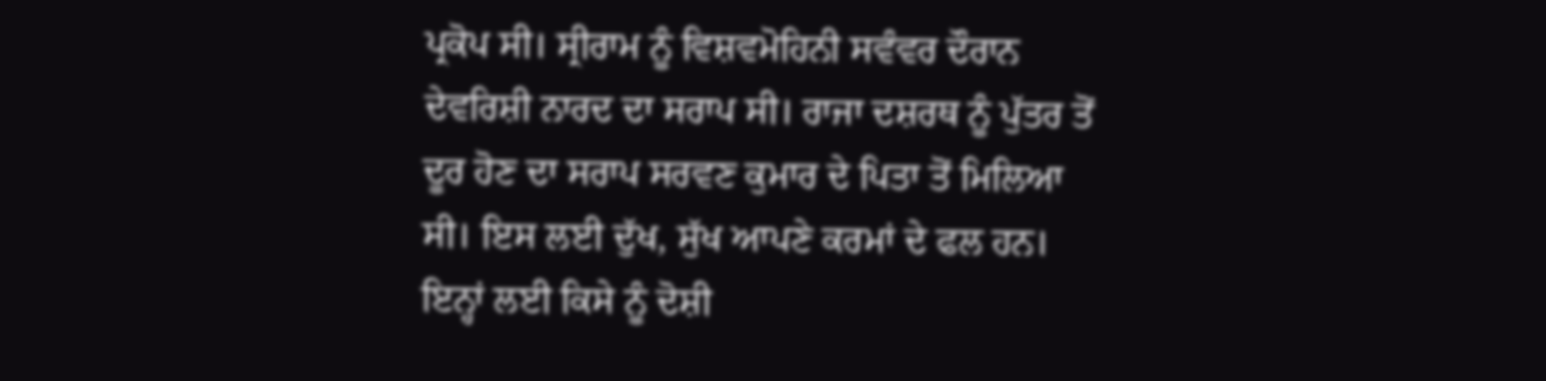ਪ੍ਰਕੋਪ ਸੀ। ਸ੍ਰੀਰਾਮ ਨੂੰ ਵਿਸ਼ਵਮੋਹਿਨੀ ਸਵੰਵਰ ਦੌਰਾਨ ਦੇਵਰਿਸ਼ੀ ਨਾਰਦ ਦਾ ਸਰਾਪ ਸੀ। ਰਾਜਾ ਦਸ਼ਰਥ ਨੂੰ ਪੁੱਤਰ ਤੋਂ ਦੂਰ ਹੋਣ ਦਾ ਸਰਾਪ ਸਰਵਣ ਕੁਮਾਰ ਦੇ ਪਿਤਾ ਤੋਂ ਮਿਲਿਆ ਸੀ। ਇਸ ਲਈ ਦੁੱਖ, ਸੁੱਖ ਆਪਣੇ ਕਰਮਾਂ ਦੇ ਫਲ ਹਨ। ਇਨ੍ਹਾਂ ਲਈ ਕਿਸੇ ਨੂੰ ਦੋਸ਼ੀ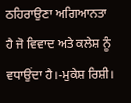ਠਹਿਰਾਉਣਾ ਅਗਿਆਨਤਾ ਹੈ ਜੋ ਵਿਵਾਦ ਅਤੇ ਕਲੇਸ਼ ਨੂੰ ਵਧਾਉਂਦਾ ਹੈ।-ਮੁਕੇਸ਼ ਰਿਸ਼ੀ।